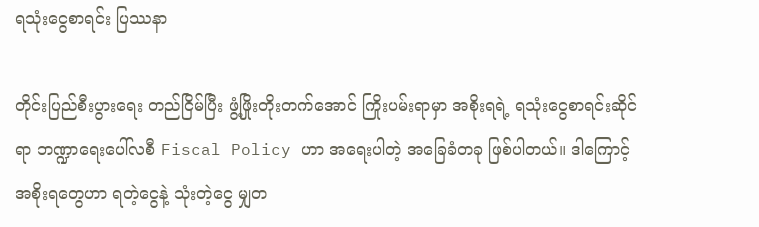ရသုံးငွေစာရင်း ပြဿနာ

တိုင်းပြည်စီးပွားရေး တည်ငြိမ်ပြီး ဖွံ့ဖြိုးတိုးတက်အောင် ကြိုးပမ်းရာမှာ အစိုးရရဲ့ ရသုံးငွေစာရင်းဆိုင်ရာ ဘဏ္ဍာရေးပေါ်လစီ Fiscal Policy ဟာ အရေးပါတဲ့ အခြေခံတခု ဖြစ်ပါတယ်။ ဒါကြောင့် အစိုးရတွေဟာ ရတဲ့ငွေနဲ့ သုံးတဲ့ငွေ မျှတ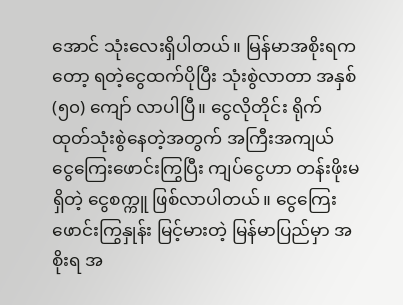အောင် သုံးလေးရှိပါတယ်။ မြန်မာအစိုးရကတော့ ရတဲ့ငွေထက်ပိုပြီး သုံးစွဲလာတာ အနှစ် (၅၀) ကျော် လာပါပြီ။ ငွေလိုတိုင်း ရိုက်ထုတ်သုံးစွဲနေတဲ့အတွက် အကြီးအကျယ် ငွေကြေးဖောင်းကြွပြီး ကျပ်ငွေဟာ တန်းဖိုးမရှိတဲ့ ငွေစက္ကူ ဖြစ်လာပါတယ်။ ငွေကြေးဖောင်းကြွနှုန်း မြင့်မားတဲ့ မြန်မာပြည်မှာ အစိုးရ အ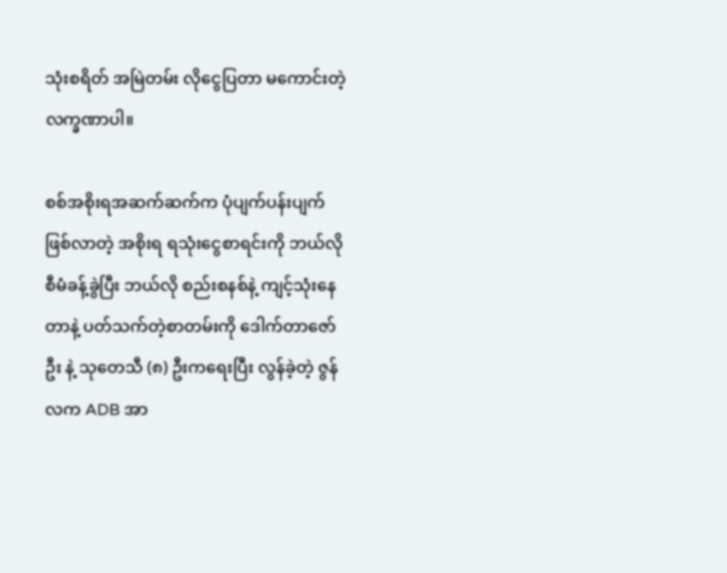သုံးစရိတ် အမြဲတမ်း လိုငွေပြတာ မကောင်းတဲ့ လက္ခဏာပါ။

စစ်အစိုးရအဆက်ဆက်က ပုံပျက်ပန်းပျက် ဖြစ်လာတဲ့ အစိုးရ ရသုံးငွေစာရင်းကို ဘယ်လို စီမံခန့်ခွဲပြီး ဘယ်လို စည်းစနစ်နဲ့ ကျင့်သုံးနေတာနဲ့ ပတ်သက်တဲ့စာတမ်းကို ဒေါက်တာဇော်ဦး နဲ့ သုတေသီ (၈) ဦးကရေးပြီး လွန်ခဲ့တဲ့ ဇွန်လက ADB အာ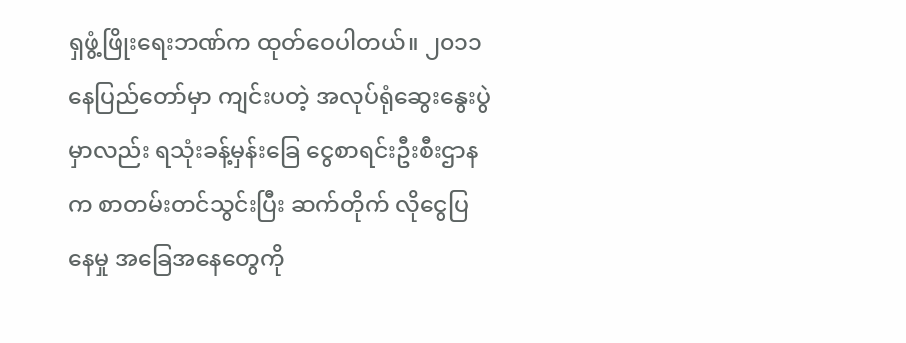ရှဖွံ့ဖြိုးရေးဘဏ်က ထုတ်ဝေပါတယ်။ ၂၀၁၁ နေပြည်တော်မှာ ကျင်းပတဲ့ အလုပ်ရုံဆွေးနွေးပွဲမှာလည်း ရသုံးခန့်မှန်းခြေ ငွေစာရင်းဦးစီးဌာနက စာတမ်းတင်သွင်းပြီး ဆက်တိုက် လိုငွေပြနေမှု အခြေအနေတွေကို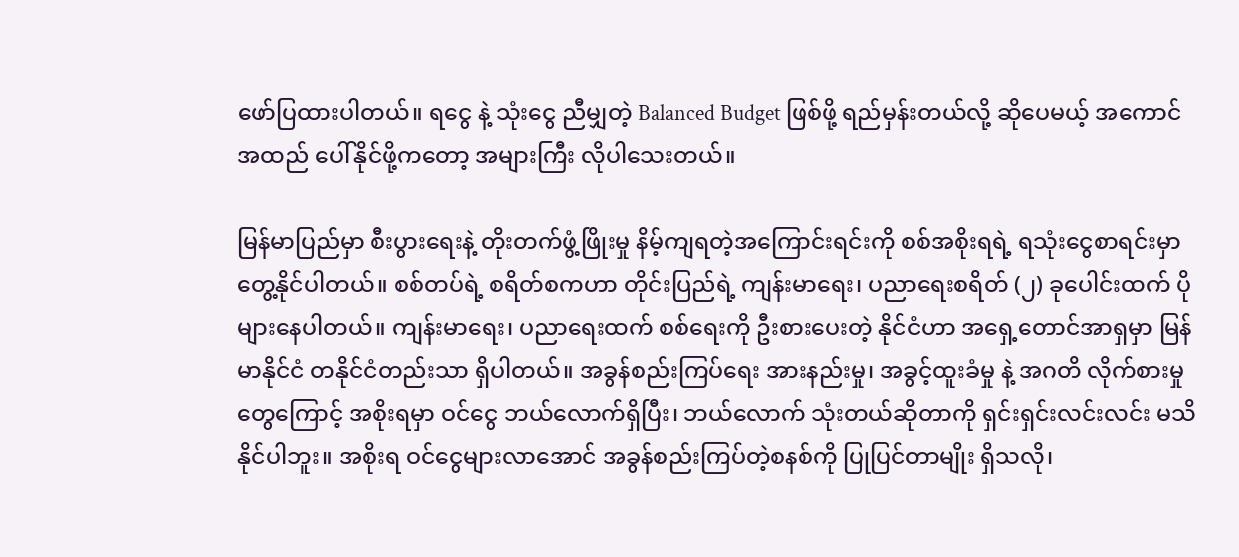ဖော်ပြထားပါတယ်။ ရငွေ နဲ့ သုံးငွေ ညီမျှတဲ့ Balanced Budget ဖြစ်ဖို့ ရည်မှန်းတယ်လို့ ဆိုပေမယ့် အကောင်အထည် ပေါ်နိုင်ဖို့ကတော့ အများကြီး လိုပါသေးတယ်။

မြန်မာပြည်မှာ စီးပွားရေးနဲ့ တိုးတက်ဖွံ့ဖြိုးမှု နိမ့်ကျရတဲ့အကြောင်းရင်းကို စစ်အစိုးရရဲ့ ရသုံးငွေစာရင်းမှာ တွေ့နိုင်ပါတယ်။ စစ်တပ်ရဲ့ စရိတ်စကဟာ တိုင်းပြည်ရဲ့ ကျန်းမာရေး၊ ပညာရေးစရိတ် (၂) ခုပေါင်းထက် ပိုများနေပါတယ်။ ကျန်းမာရေး၊ ပညာရေးထက် စစ်ရေးကို ဦးစားပေးတဲ့ နိုင်ငံဟာ အရှေ့တောင်အာရှမှာ မြန်မာနိုင်ငံ တနိုင်ငံတည်းသာ ရှိပါတယ်။ အခွန်စည်းကြပ်ရေး အားနည်းမှု၊ အခွင့်ထူးခံမှု နဲ့ အဂတိ လိုက်စားမှုတွေကြောင့် အစိုးရမှာ ဝင်ငွေ ဘယ်လောက်ရှိပြီး၊ ဘယ်လောက် သုံးတယ်ဆိုတာကို ရှင်းရှင်းလင်းလင်း မသိနိုင်ပါဘူး။ အစိုးရ ဝင်ငွေများလာအောင် အခွန်စည်းကြပ်တဲ့စနစ်ကို ပြုပြင်တာမျိုး ရှိသလို၊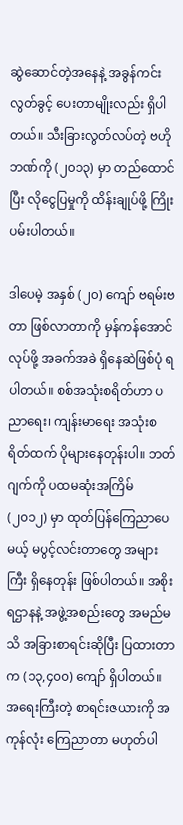ဆွဲဆောင်တဲ့အနေနဲ့ အခွန်ကင်းလွတ်ခွင့် ပေးတာမျိုးလည်း ရှိပါတယ်။ သီးခြားလွတ်လပ်တဲ့ ဗဟိုဘဏ်ကို (၂၀၁၃) မှာ တည်ထောင်ပြီး လိုငွေပြမှုကို ထိန်းချုပ်ဖို့ ကြိုးပမ်းပါတယ်။

ဒါပေမဲ့ အနှစ် (၂၀) ကျော် ဗရမ်းဗတာ ဖြစ်လာတာကို မှန်ကန်အောင်လုပ်ဖို့ အခက်အခဲ ရှိနေဆဲဖြစ်ပုံ ရပါတယ်။ စစ်အသုံးစရိတ်ဟာ ပညာရေး၊ ကျန်းမာရေး အသုံးစရိတ်ထက် ပိုများနေတုန်းပါ။ ဘတ်ဂျက်ကို ပထမဆုံးအကြိမ် (၂၀၁၂) မှာ ထုတ်ပြန်ကြေညာပေမယ့် မပွင့်လင်းတာတွေ အများကြီး ရှိနေတုန်း ဖြစ်ပါတယ်။ အစိုးရဌာနနဲ့ အဖွဲ့အစည်းတွေ အမည်မသိ အခြားစာရင်းဆိုပြီး ပြထားတာက (၁၃,၄၀၀) ကျော် ရှိပါတယ်။ အရေးကြီးတဲ့ စာရင်းဇယားကို အကုန်လုံး ကြေညာတာ မဟုတ်ပါ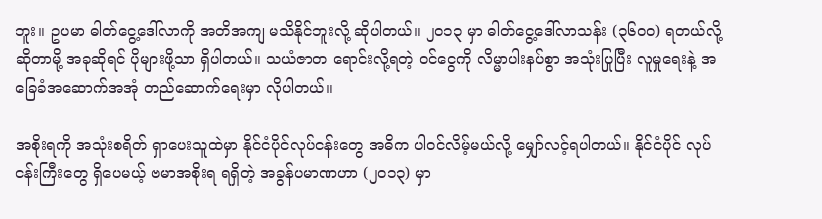ဘူး။ ဥပမာ ဓါတ်ငွေ့ဒေါ်လာကို အတိအကျ မသိနိုင်ဘူးလို့ ဆိုပါတယ်။ ၂၀၁၃ မှာ ဓါတ်ငွေ့ဒေါ်လာသန်း (၃၆၀၀) ရတယ်လို့ ဆိုတာမို့ အခုဆိုရင် ပိုများဖို့သာ ရှိပါတယ်။ သယံဇာတ ရောင်းလို့ရတဲ့ ဝင်ငွေကို လိမ္မာပါးနပ်စွာ အသုံးပြုပြီး လူမှုရေးနဲ့ အခြေခံအဆောက်အအုံ တည်ဆောက်ရေးမှာ လိုပါတယ်။

အစိုးရကို အသုံးစရိတ် ရှာပေးသူထဲမှာ နိုင်ငံပိုင်လုပ်ငန်းတွေ အဓိက ပါဝင်လိမ့်မယ်လို့ မျှော်လင့်ရပါတယ်။ နိုင်ငံပိုင် လုပ်ငန်းကြီးတွေ ရှိပေမယ့် ဗမာအစိုးရ ရရှိတဲ့ အခွန်ပမာဏဟာ (၂၀၁၃) မှာ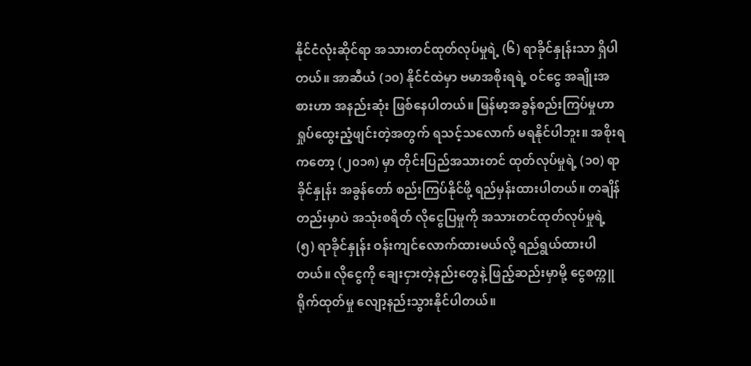နိုင်ငံလုံးဆိုင်ရာ အသားတင်ထုတ်လုပ်မှုရဲ့ (၆) ရာခိုင်နှုန်းသာ ရှိပါတယ်။ အာဆီယံ (၁၀) နိုင်ငံထဲမှာ ဗမာအစိုးရရဲ့ ဝင်ငွေ အချိုးအစားဟာ အနည်းဆုံး ဖြစ်နေပါတယ်။ မြန်မာ့အခွန်စည်းကြပ်မှုဟာ ရှုပ်ထွေးညံ့ဖျင်းတဲ့အတွက် ရသင့်သလောက် မရနိုင်ပါဘူး။ အစိုးရကတော့ (၂၀၁၈) မှာ တိုင်းပြည်အသားတင် ထုတ်လုပ်မှုရဲ့ (၁၀) ရာခိုင်နှုန်း အခွန်တော် စည်းကြပ်နိုင်ဖို့ ရည်မှန်းထားပါတယ်။ တချိန်တည်းမှာပဲ အသုံးစရိတ် လိုငွေပြမှုကို အသားတင်ထုတ်လုပ်မှုရဲ့ (၅) ရာခိုင်နှုန်း ဝန်းကျင်လောက်ထားမယ်လို့ ရည်ရွယ်ထားပါတယ်။ လိုငွေကို ချေးငှားတဲ့နည်းတွေနဲ့ ဖြည့်ဆည်းမှာမို့ ငွေစက္ကူ ရိုက်ထုတ်မှု လျော့နည်းသွားနိုင်ပါတယ်။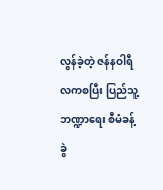လွန်ခဲ့တဲ့ ဇန်နဝါရီလကစပြီး ပြည်သူ့ဘဏ္ဍာရေး စီမံခန့်ခွဲ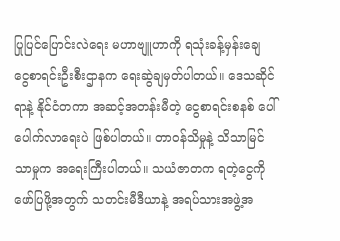ပြုပြင်ပြောင်းလဲရေး မဟာဗျူဟာကို ရသုံးခန့်မှန်းချေ ငွေစာရင်းဦးစီးဌာနက ရေးဆွဲချမှတ်ပါတယ်။ ဒေသဆိုင်ရာနဲ့ နိုင်ငံတကာ အဆင့်အတန်းမီတဲ့ ငွေစာရင်းစနစ် ပေါ်ပေါက်လာရေးပဲ ဖြစ်ပါတယ်။ တာဝန်သိမှုနဲ့ သိသာမြင်သာမှုက အရေးကြီးပါတယ်။ သယံဇာတက ရတဲ့ငွေကို ဖော်ပြဖို့အတွက် သတင်းမီဒီယာနဲ့ အရပ်သားအဖွဲ့အ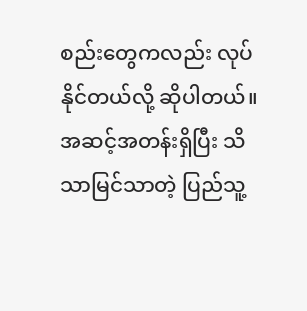စည်းတွေကလည်း လုပ်နိုင်တယ်လို့ ဆိုပါတယ်။ အဆင့်အတန်းရှိပြီး သိသာမြင်သာတဲ့ ပြည်သူ့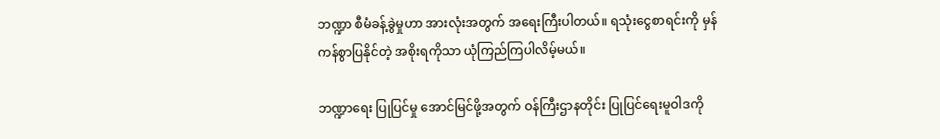ဘဏ္ဍာ စီမံခန့်ခွဲမှုဟာ အားလုံးအတွက် အရေးကြီးပါတယ်။ ရသုံးငွေစာရင်းကို မှန်ကန်စွာပြနိုင်တဲ့ အစိုးရကိုသာ ယုံကြည်ကြပါလိမ့်မယ်။

ဘဏ္ဍာရေး ပြုပြင်မှု အောင်မြင်ဖို့အတွက် ဝန်ကြီးဌာနတိုင်း ပြုပြင်ရေးမူဝါဒကို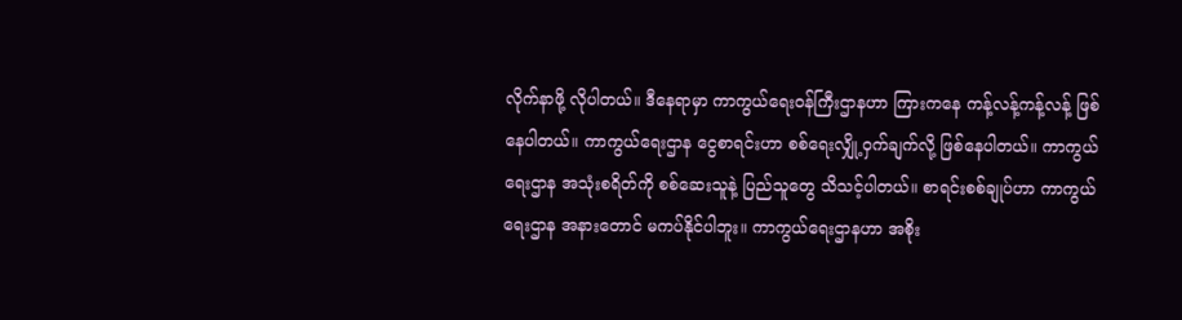လိုက်နာဖို့ လိုပါတယ်။ ဒီနေရာမှာ ကာကွယ်ရေးဝန်ကြီးဌာနဟာ ကြားကနေ ကန့်လန့်ကန့်လန့် ဖြစ်နေပါတယ်။ ကာကွယ်ရေးဌာန ငွေစာရင်းဟာ စစ်ရေးလျှို့ဝှက်ချက်လို့ ဖြစ်နေပါတယ်။ ကာကွယ်ရေးဌာန အသုံးစရိတ်ကို စစ်ဆေးသူနဲ့ ပြည်သူတွေ သိသင့်ပါတယ်။ စာရင်းစစ်ချုပ်ဟာ ကာကွယ်ရေးဌာန အနားတောင် မကပ်နိုင်ပါဘူး။ ကာကွယ်ရေးဌာနဟာ အစိုး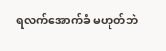ရလက်အောက်ခံ မဟုတ်ဘဲ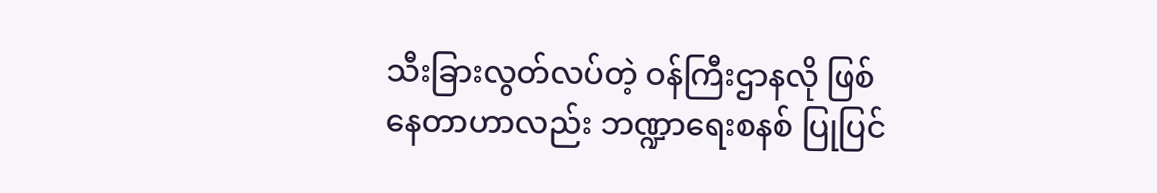သီးခြားလွတ်လပ်တဲ့ ဝန်ကြီးဌာနလို ဖြစ်နေတာဟာလည်း ဘဏ္ဍာရေးစနစ် ပြုပြင်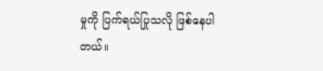မှုကို ပြက်ရယ်ပြုသလို ဖြစ်နေပါတယ်။